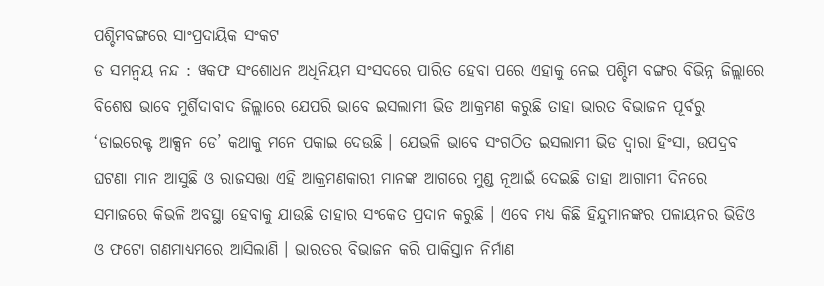ପଶ୍ଚିମବଙ୍ଗରେ ସାଂପ୍ରଦାୟିକ ସଂକଟ
ଡ ସମନ୍ୱୟ ନନ୍ଦ : ୱକଫ ସଂଶୋଧନ ଅଧିନିୟମ ସଂସଦରେ ପାରିତ ହେବା ପରେ ଏହାକୁ ନେଇ ପଶ୍ଚିମ ବଙ୍ଗର ବିଭିନ୍ନ ଜିଲ୍ଲାରେ ବିଶେଷ ଭାବେ ମୁର୍ଶିଦାବାଦ ଜିଲ୍ଲାରେ ଯେପରି ଭାବେ ଇସଲାମୀ ଭିଡ ଆକ୍ରମଣ କରୁଛି ତାହା ଭାରତ ବିଭାଜନ ପୂର୍ବରୁ ‘ଡାଇରେକ୍ଟ ଆକ୍ସନ ଡେ’ କଥାକୁ ମନେ ପକାଇ ଦେଉଛି । ଯେଭଳି ଭାବେ ସଂଗଠିତ ଇସଲାମୀ ଭିଡ ଦ୍ୱାରା ହିଂସା, ଉପଦ୍ରବ ଘଟଣା ମାନ ଆସୁଛି ଓ ରାଜସତ୍ତା ଏହି ଆକ୍ରମଣକାରୀ ମାନଙ୍କ ଆଗରେ ମୁଣ୍ଡ ନୂଆଇଁ ଦେଇଛି ତାହା ଆଗାମୀ ଦିନରେ ସମାଜରେ କିଭଳି ଅବସ୍ଥା ହେବାକୁ ଯାଉଛି ତାହାର ସଂକେତ ପ୍ରଦାନ କରୁଛି । ଏବେ ମଧ୍ୟ କିଛି ହିନ୍ଦୁମାନଙ୍କର ପଳାୟନର ଭିଡିଓ ଓ ଫଟୋ ଗଣମାଧ୍ୟମରେ ଆସିଲାଣି । ଭାରତର ବିଭାଜନ କରି ପାକିସ୍ତାନ ନିର୍ମାଣ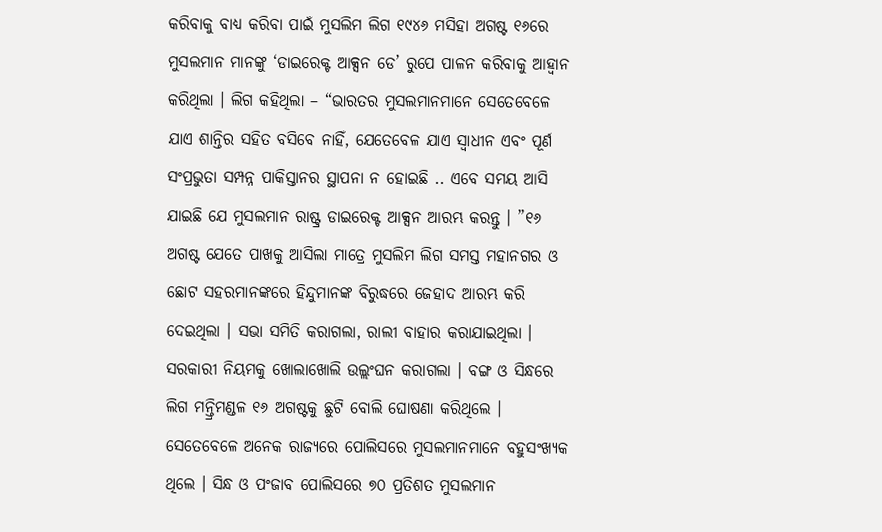କରିବାକୁ ବାଧ୍ୟ କରିବା ପାଇଁ ମୁସଲିମ ଲିଗ ୧୯୪୬ ମସିହା ଅଗଷ୍ଟ ୧୬ରେ ମୁସଲମାନ ମାନଙ୍କୁ ‘ଡାଇରେକ୍ଟ ଆକ୍ସନ ଡେ’ ରୁପେ ପାଳନ କରିବାକୁ ଆହ୍ୱାନ କରିଥିଲା । ଲିଗ କହିଥିଲା – “ଭାରତର ମୁସଲମାନମାନେ ସେତେବେଳେ ଯାଏ ଶାନ୍ତିର ସହିତ ବସିବେ ନାହିଁ, ଯେତେବେଳ ଯାଏ ସ୍ୱାଧୀନ ଏବଂ ପୂର୍ଣ ସଂପ୍ରଭୁତା ସମ୍ପନ୍ନ ପାକିସ୍ତାନର ସ୍ଥାପନା ନ ହୋଇଛି .. ଏବେ ସମୟ ଆସି ଯାଇଛି ଯେ ମୁସଲମାନ ରାଷ୍ଟ୍ର ଡାଇରେକ୍ଟ ଆକ୍ସନ ଆରମ୍ଭ କରନ୍ତୁ । ”୧୬ ଅଗଷ୍ଟ ଯେତେ ପାଖକୁ ଆସିଲା ମାତ୍ରେ ମୁସଲିମ ଲିଗ ସମସ୍ତ ମହାନଗର ଓ ଛୋଟ ସହରମାନଙ୍କରେ ହିନ୍ଦୁମାନଙ୍କ ବିରୁଦ୍ଧରେ ଜେହାଦ ଆରମ୍ଭ କରି ଦେଇଥିଲା । ସଭା ସମିତି କରାଗଲା, ରାଲୀ ବାହାର କରାଯାଇଥିଲା । ସରକାରୀ ନିୟମକୁ ଖୋଲାଖୋଲି ଉଲ୍ଲଂଘନ କରାଗଲା । ବଙ୍ଗ ଓ ସିନ୍ଧରେ ଲିଗ ମନ୍ତ୍ରିମଣ୍ଡଳ ୧୬ ଅଗଷ୍ଟକୁ ଛୁଟି ବୋଲି ଘୋଷଣା କରିଥିଲେ । ସେତେବେଳେ ଅନେକ ରାଜ୍ୟରେ ପୋଲିସରେ ମୁସଲମାନମାନେ ବହୁସଂଖ୍ୟକ ଥିଲେ । ସିନ୍ଧ ଓ ପଂଜାବ ପୋଲିସରେ ୭୦ ପ୍ରତିଶତ ମୁସଲମାନ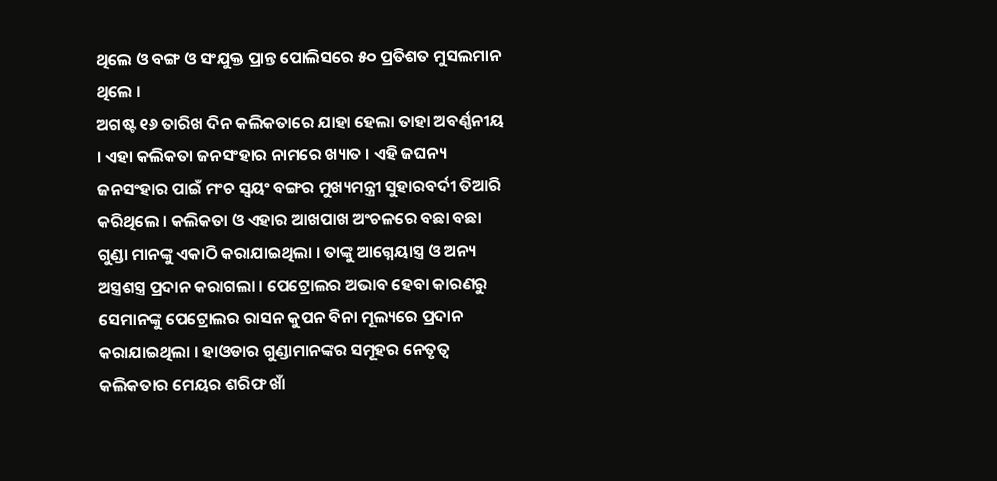ଥିଲେ ଓ ବଙ୍ଗ ଓ ସଂଯୁକ୍ତ ପ୍ରାନ୍ତ ପୋଲିସରେ ୫୦ ପ୍ରତିଶତ ମୁସଲମାନ ଥିଲେ ।
ଅଗଷ୍ଟ ୧୬ ତାରିଖ ଦିନ କଲିକତାରେ ଯାହା ହେଲା ତାହା ଅବର୍ଣ୍ଣନୀୟ । ଏହା କଲିକତା ଜନସଂହାର ନାମରେ ଖ୍ୟାତ । ଏହି ଜଘନ୍ୟ ଜନସଂହାର ପାଇଁ ମଂଚ ସ୍ୱୟଂ ବଙ୍ଗର ମୁଖ୍ୟମନ୍ତ୍ରୀ ସୁହାରବର୍ଦୀ ତିଆରି କରିଥିଲେ । କଲିକତା ଓ ଏହାର ଆଖପାଖ ଅଂଚଳରେ ବଛା ବଛା ଗୁଣ୍ଡା ମାନଙ୍କୁ ଏକାଠି କରାଯାଇଥିଲା । ତାଙ୍କୁ ଆଗ୍ନେୟାସ୍ତ୍ର ଓ ଅନ୍ୟ ଅସ୍ତ୍ରଶସ୍ତ୍ର ପ୍ରଦାନ କରାଗଲା । ପେଟ୍ରୋଲର ଅଭାବ ହେବା କାରଣରୁ ସେମାନଙ୍କୁ ପେଟ୍ରୋଲର ରାସନ କୁପନ ବିନା ମୂଲ୍ୟରେ ପ୍ରଦାନ କରାଯାଇଥିଲା । ହାଓଡାର ଗୁଣ୍ଡାମାନଙ୍କର ସମୂହର ନେତୃତ୍ୱ କଲିକତାର ମେୟର ଶରିଫ ଖାଁ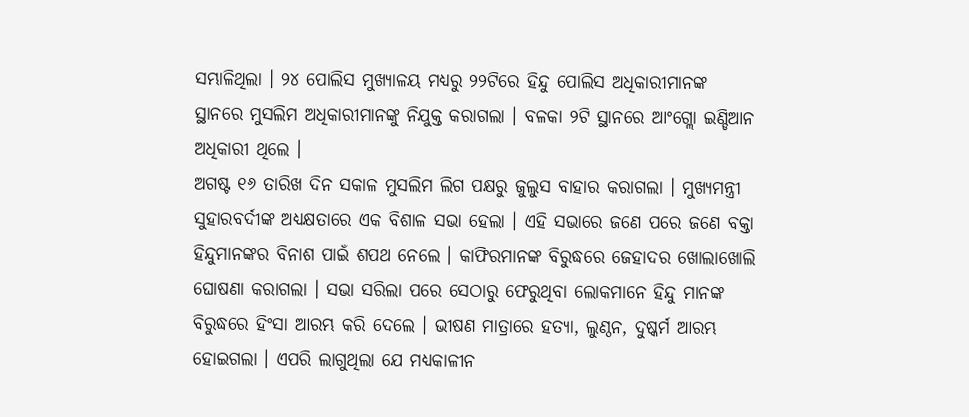ସମ୍ଭାଳିଥିଲା । ୨୪ ପୋଲିସ ମୁଖ୍ୟାଳୟ ମଧ୍ୟରୁ ୨୨ଟିରେ ହିନ୍ଦୁ ପୋଲିସ ଅଧିକାରୀମାନଙ୍କ ସ୍ଥାନରେ ମୁସଲିମ ଅଧିକାରୀମାନଙ୍କୁ ନିଯୁକ୍ତ କରାଗଲା । ବଳକା ୨ଟି ସ୍ଥାନରେ ଆଂଗ୍ଲୋ ଇଣ୍ଡିଆନ ଅଧିକାରୀ ଥିଲେ ।
ଅଗଷ୍ଟ ୧୬ ତାରିଖ ଦିନ ସକାଳ ମୁସଲିମ ଲିଗ ପକ୍ଷରୁ ଜୁଲୁସ ବାହାର କରାଗଲା । ମୁଖ୍ୟମନ୍ତ୍ରୀ ସୁହାରବର୍ଦୀଙ୍କ ଅଧ୍ୟକ୍ଷତାରେ ଏକ ବିଶାଳ ସଭା ହେଲା । ଏହି ସଭାରେ ଜଣେ ପରେ ଜଣେ ବକ୍ତା ହିନ୍ଦୁମାନଙ୍କର ବିନାଶ ପାଇଁ ଶପଥ ନେଲେ । କାଫିରମାନଙ୍କ ବିରୁଦ୍ଧରେ ଜେହାଦର ଖୋଲାଖୋଲି ଘୋଷଣା କରାଗଲା । ସଭା ସରିଲା ପରେ ସେଠାରୁ ଫେରୁଥିବା ଲୋକମାନେ ହିନ୍ଦୁ ମାନଙ୍କ ବିରୁଦ୍ଧରେ ହିଂସା ଆରମ୍ଭ କରି ଦେଲେ । ଭୀଷଣ ମାତ୍ରାରେ ହତ୍ୟା, ଲୁଣ୍ଠନ, ଦୁଷ୍କର୍ମ ଆରମ୍ଭ ହୋଇଗଲା । ଏପରି ଲାଗୁଥିଲା ଯେ ମଧ୍ୟକାଳୀନ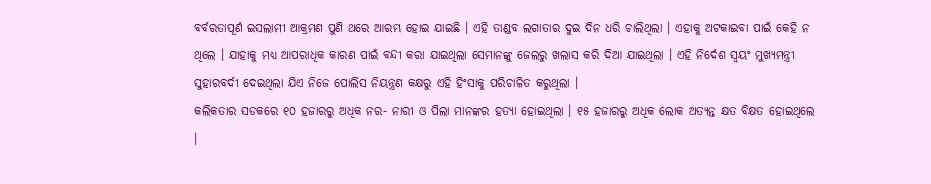ବର୍ବରତାପୂର୍ଣ ଇସଲାମୀ ଆକ୍ରମଣ ପୁଣି ଥରେ ଆରମ୍ଭ ହୋଇ ଯାଇଛି । ଏହି ତାଣ୍ଡବ ଲଗାତାର ଦୁଇ ଦିନ ଧରି ଚାଲିଥିଲା । ଏହାକୁ ଅଟକାଇବା ପାଇଁ କେହି ନ ଥିଲେ । ଯାହାକୁ ମଧ୍ୟ ଆପରାଧିକ କାରଣ ପାଇଁ ବନ୍ଦୀ କରା ଯାଇଥିଲା ସେମାନଙ୍କୁ ଜେଲରୁ ଖଲାସ କରି ଦିଆ ଯାଇଥିଲା । ଏହି ନିର୍ଦେଶ ସ୍ୱୟଂ ମୁଖ୍ୟମନ୍ତ୍ରୀ ସୁହାରବର୍ଦୀ ଦେଇଥିଲା ଯିଏ ନିଜେ ପୋଲିସ ନିୟନ୍ତ୍ରଣ କକ୍ଷରୁ ଏହି ହିଂସାକୁ ପରିଚାଳିତ କରୁଥିଲା ।
କଲିକତାର ସଡକରେ ୧୦ ହଜାରରୁ ଅଧିକ ନର- ନାରୀ ଓ ପିଲା ମାନଙ୍କର ହତ୍ୟା ହୋଇଥିଲା । ୧୫ ହଜାରରୁ ଅଧିକ ଲୋକ ଅତ୍ୟନ୍ତ କ୍ଷତ ବିକ୍ଷତ ହୋଇଥିଲେ ।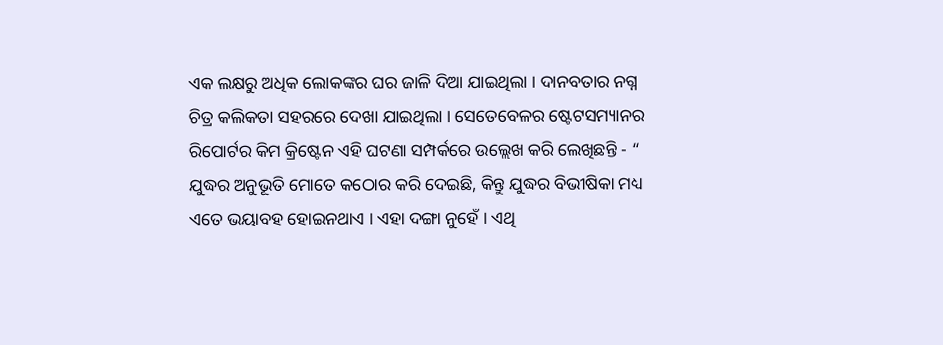ଏକ ଲକ୍ଷରୁ ଅଧିକ ଲୋକଙ୍କର ଘର ଜାଳି ଦିଆ ଯାଇଥିଲା । ଦାନବତାର ନଗ୍ନ ଚିତ୍ର କଲିକତା ସହରରେ ଦେଖା ଯାଇଥିଲା । ସେତେବେଳର ଷ୍ଟେଟସମ୍ୟାନର ରିପୋର୍ଟର କିମ କ୍ରିଷ୍ଟେନ ଏହି ଘଟଣା ସମ୍ପର୍କରେ ଉଲ୍ଲେଖ କରି ଲେଖିଛନ୍ତି - “ ଯୁଦ୍ଧର ଅନୁଭୂତି ମୋତେ କଠୋର କରି ଦେଇଛି, କିନ୍ତୁ ଯୁଦ୍ଧର ବିଭୀଷିକା ମଧ୍ୟ ଏତେ ଭୟାବହ ହୋଇନଥାଏ । ଏହା ଦଙ୍ଗା ନୁହେଁ । ଏଥି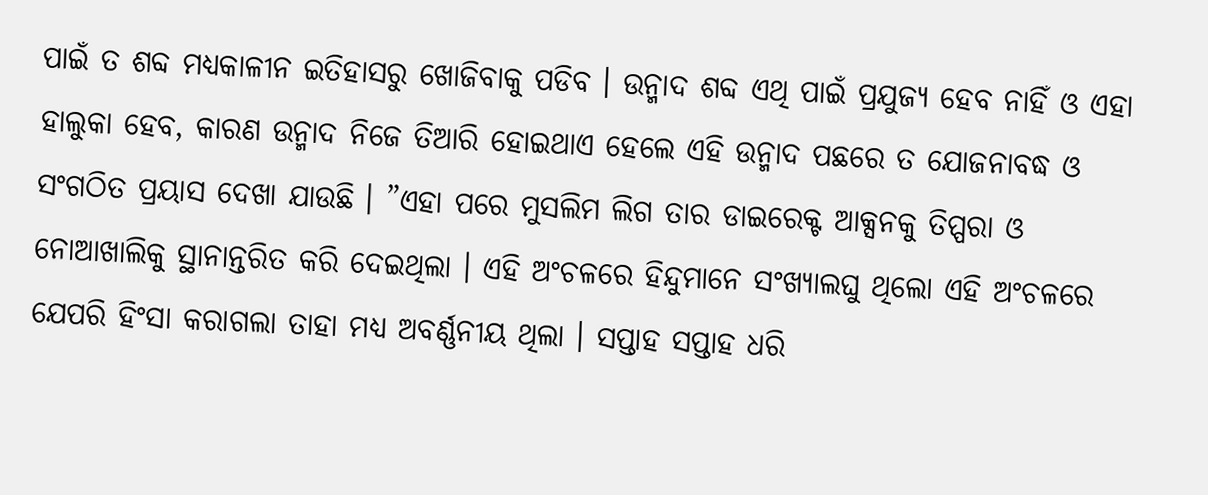ପାଇଁ ତ ଶବ୍ଦ ମଧ୍ୟକାଳୀନ ଇତିହାସରୁ ଖୋଜିବାକୁ ପଡିବ । ଉନ୍ମାଦ ଶବ୍ଦ ଏଥି ପାଇଁ ପ୍ରଯୁଜ୍ୟ ହେବ ନାହିଁ ଓ ଏହା ହାଲୁକା ହେବ, କାରଣ ଉନ୍ମାଦ ନିଜେ ତିଆରି ହୋଇଥାଏ ହେଲେ ଏହି ଉନ୍ମାଦ ପଛରେ ତ ଯୋଜନାବଦ୍ଧ ଓ ସଂଗଠିତ ପ୍ରୟାସ ଦେଖା ଯାଉଛି । ”ଏହା ପରେ ମୁସଲିମ ଲିଗ ତାର ଡାଇରେକ୍ଟ ଆକ୍ସନକୁ ତିପ୍ପରା ଓ ନୋଆଖାଲିକୁ ସ୍ଥାନାନ୍ତରିତ କରି ଦେଇଥିଲା । ଏହି ଅଂଚଳରେ ହିନ୍ଦୁମାନେ ସଂଖ୍ୟାଲଘୁ ଥିଲୋ ଏହି ଅଂଚଳରେ ଯେପରି ହିଂସା କରାଗଲା ତାହା ମଧ୍ୟ ଅବର୍ଣ୍ଣନୀୟ ଥିଲା । ସପ୍ତାହ ସପ୍ତାହ ଧରି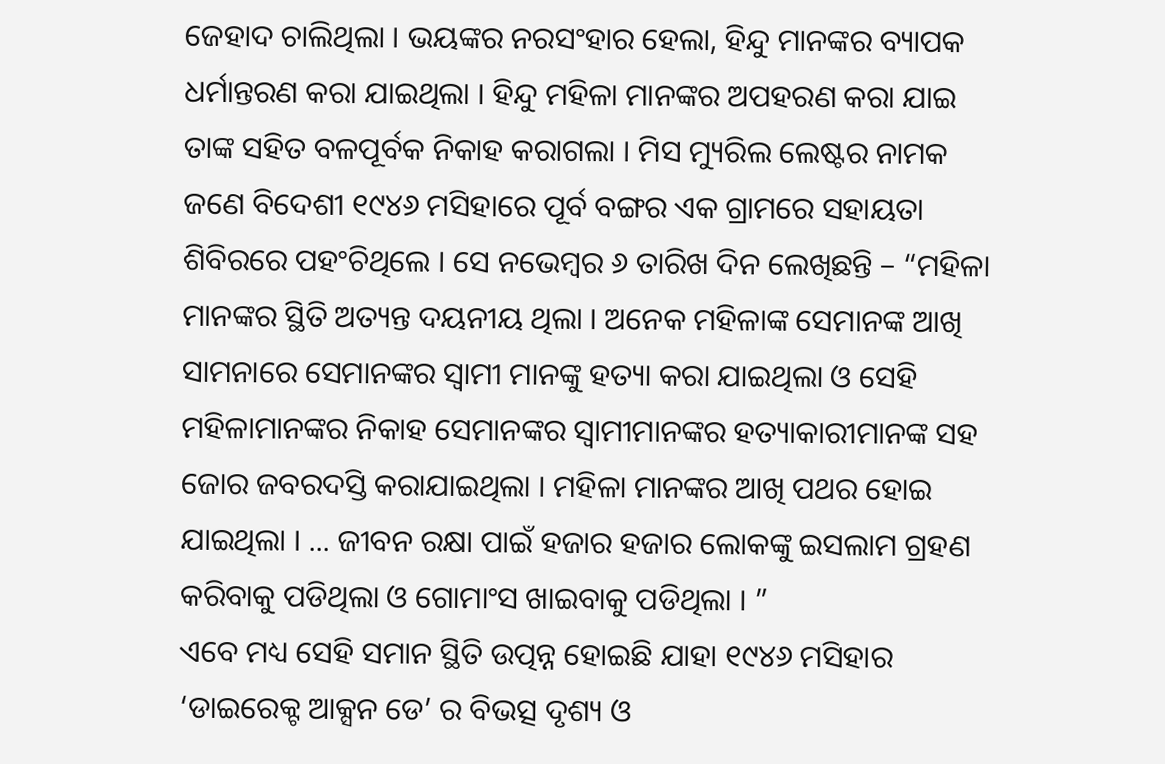ଜେହାଦ ଚାଲିଥିଲା । ଭୟଙ୍କର ନରସଂହାର ହେଲା, ହିନ୍ଦୁ ମାନଙ୍କର ବ୍ୟାପକ ଧର୍ମାନ୍ତରଣ କରା ଯାଇଥିଲା । ହିନ୍ଦୁ ମହିଳା ମାନଙ୍କର ଅପହରଣ କରା ଯାଇ ତାଙ୍କ ସହିତ ବଳପୂର୍ବକ ନିକାହ କରାଗଲା । ମିସ ମ୍ୟୁରିଲ ଲେଷ୍ଟର ନାମକ ଜଣେ ବିଦେଶୀ ୧୯୪୬ ମସିହାରେ ପୂର୍ବ ବଙ୍ଗର ଏକ ଗ୍ରାମରେ ସହାୟତା ଶିବିରରେ ପହଂଚିଥିଲେ । ସେ ନଭେମ୍ବର ୬ ତାରିଖ ଦିନ ଲେଖିଛନ୍ତି – “ମହିଳା ମାନଙ୍କର ସ୍ଥିତି ଅତ୍ୟନ୍ତ ଦୟନୀୟ ଥିଲା । ଅନେକ ମହିଳାଙ୍କ ସେମାନଙ୍କ ଆଖି ସାମନାରେ ସେମାନଙ୍କର ସ୍ୱାମୀ ମାନଙ୍କୁ ହତ୍ୟା କରା ଯାଇଥିଲା ଓ ସେହି ମହିଳାମାନଙ୍କର ନିକାହ ସେମାନଙ୍କର ସ୍ୱାମୀମାନଙ୍କର ହତ୍ୟାକାରୀମାନଙ୍କ ସହ ଜୋର ଜବରଦସ୍ତି କରାଯାଇଥିଲା । ମହିଳା ମାନଙ୍କର ଆଖି ପଥର ହୋଇ ଯାଇଥିଲା । ... ଜୀବନ ରକ୍ଷା ପାଇଁ ହଜାର ହଜାର ଲୋକଙ୍କୁ ଇସଲାମ ଗ୍ରହଣ କରିବାକୁ ପଡିଥିଲା ଓ ଗୋମାଂସ ଖାଇବାକୁ ପଡିଥିଲା । ”
ଏବେ ମଧ୍ୟ ସେହି ସମାନ ସ୍ଥିତି ଉତ୍ପନ୍ନ ହୋଇଛି ଯାହା ୧୯୪୬ ମସିହାର ‘ଡାଇରେକ୍ଟ ଆକ୍ସନ ଡେ’ ର ବିଭତ୍ସ ଦୃଶ୍ୟ ଓ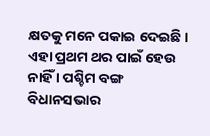କ୍ଷତକୁ ମନେ ପକାଇ ଦେଇଛି । ଏହା ପ୍ରଥମ ଥର ପାଇଁ ହେଉ ନାହିଁ । ପଶ୍ଚିମ ବଙ୍ଗ ବିଧାନସଭାର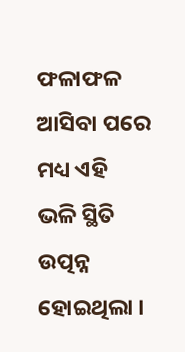ଫଳାଫଳ ଆସିବା ପରେ ମଧ୍ୟ ଏହି ଭଳି ସ୍ଥିତି ଉତ୍ପନ୍ନ ହୋଇଥିଲା ।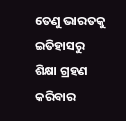ତେଣୁ ଭାରତକୁ ଇତିହାସରୁ ଶିକ୍ଷା ଗ୍ରହଣ କରିବାର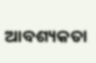ଆବଶ୍ୟକତା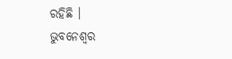ରହିଛି ।
ଭୁବନେଶ୍ୱର